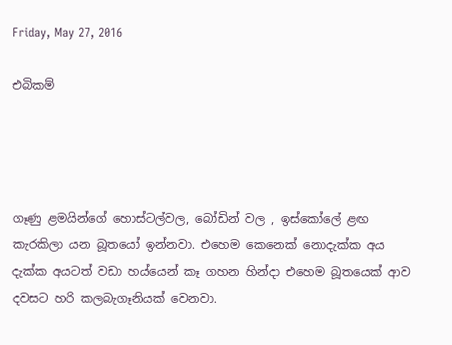Friday, May 27, 2016

එබිකම්




ගෑණු ළමයින්ගේ‍ හොස්ටල්වල, බෝඩින් වල , ඉස්කෝලේ ළඟ කැරකිලා යන බූතයෝ ඉන්නවා. එහෙම කෙනෙක් නොදැක්ක අය දැක්ක අයටත් වඩා හය්යෙන් කෑ ගහන හින්දා එහෙම බූතයෙක් ආව දවසට හරි කලබැගෑනියක් වෙනවා.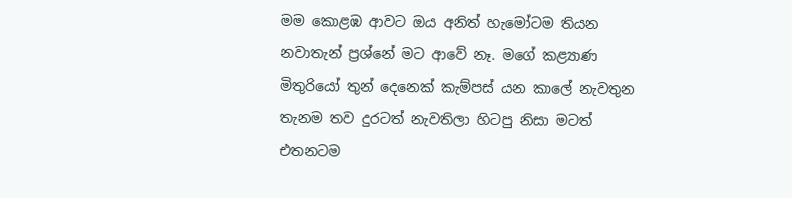මම කොළඹ ආවට ඔය අනිත් හැමෝටම තියන නවාතැන් ප්‍රශ්නේ මට ආවේ නෑ. මගේ කළ්‍යාණ මිතුරියෝ තුන් දෙනෙක් කැම්පස් යන කාලේ නැවතුන තැනම තව දුරටත් නැවතිලා හිටපු නිසා මටත් එතනටම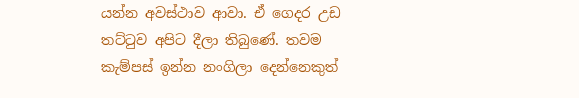යන්න අවස්ථාව ආවා. ඒ ගෙදර උඩ තට්ටුව අපිට දීලා තිබුණේ. තවම කැම්පස් ඉන්න නංගිලා දෙන්නෙකුත්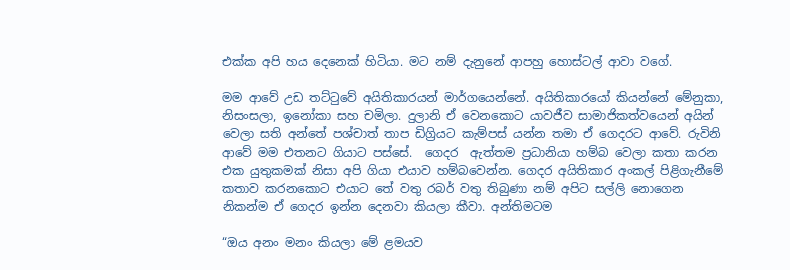එක්ක අපි හය දෙනෙක් හිටියා. මට නම් දැනුනේ ආපහු හොස්ටල් ආවා වගේ.

මම ආවේ උඩ තට්ටුවේ අයිතිකාරයන් මාර්ගයෙන්නේ. අයිතිකාරයෝ කියන්නේ මේනුකා, නිසංසලා, ඉනෝකා සහ චමිලා. දුලානි ඒ වෙනකොට යාවජීව සාමාජිකත්වයෙන් අයින් වෙලා සති අන්තේ පශ්චාත් තාප ඩිග්‍රියට කැම්පස් යන්න තමා ඒ ගෙදරට ආවේ. රුවිනි ආවේ මම එතනට ගියාට පස්සේ.  ගෙදර  ඇත්තම ප්‍රධානියා හම්බ වෙලා කතා කරන එක යුතුකමක් නිසා අපි ගියා එයාව හම්බවෙන්න. ගෙදර අයිතිකාර අංකල් පිළිගැනීමේ කතාව කරනකොට එයාට තේ වතු රබර් වතු තිබුණා නම් අපිට සල්ලි නොගෙන නිකන්ම ඒ ගෙදර ඉන්න දෙනවා කියලා කීවා. අන්තිමටම

“ඔය අනං මනං කියලා මේ ළමයව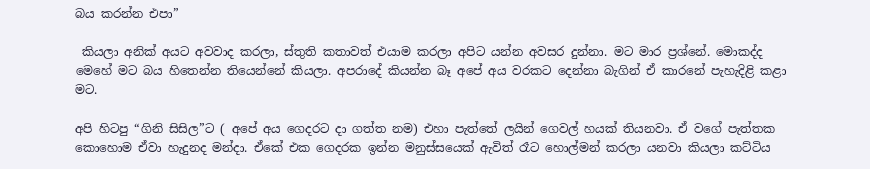බය කරන්න එපා”

 කියලා අනික් අයට අවවාද කරලා, ස්තුති කතාවත් එයාම කරලා අපිට යන්න අවසර දුන්නා. මට මාර ප්‍රශ්නේ‍. මොකද්ද මෙහේ මට බය හිතෙන්න තියෙන්නේ කියලා. අපරාදේ කියන්න බෑ අපේ අය වරකට දෙන්නා බැගින් ඒ කාරනේ පැහැදිළි කළා මට.

අපි හිටපු “ගිනි සිසිල”ට ( අපේ අය ගෙදරට දා ගත්ත නම) එහා පැත්තේ ලයින් ගෙවල් හයක් තියනවා. ඒ වගේ පැත්තක කොහොම ඒවා හැදුනද මන්දා. ඒකේ එක ගෙදරක ඉන්න මනුස්සයෙක් ඇවිත් රෑට හොල්මන් කරලා යනවා කියලා කට්ටිය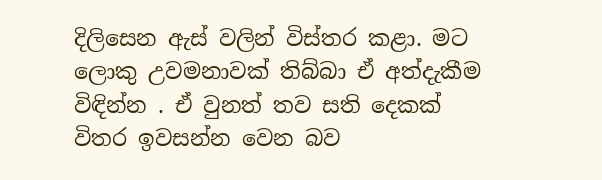දිලිසෙන ඇස් වලින් විස්තර කළා. මට ලොකු උවමනාවක් තිබ්බා ඒ අත්දැකීම විඳින්න . ඒ වුනත් තව සති දෙකක් විතර ඉවසන්න වෙන බව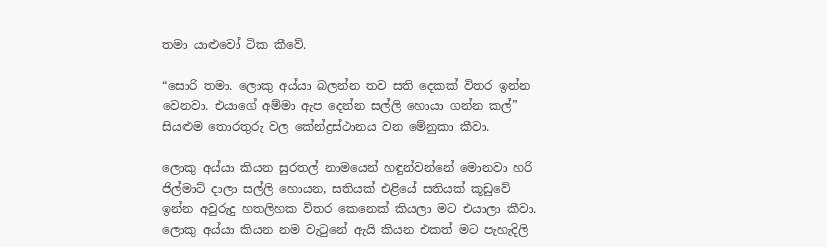තමා යාළුවෝ ටික කීවේ.

“සොරි තමා. ලොකු අය්යා බලන්න තව සති දෙකක් විතර ඉන්න වෙනවා. එයාගේ අම්මා ඇප දෙන්න සල්ලි හොයා ගන්න කල්” සියළුම තොරතුරු වල‍ කේන්ද්‍රස්ථානය වන මේනුකා කීවා.

ලොකු අය්යා කියන සුරතල් නාමයෙන් හඳුන්වන්නේ මොනවා හරි ජිල්මාට් දාලා සල්ලි හොයන, සතියක් එළියේ සතියක් කූඩුවේ ඉන්න අවුරුදු හතලිහක විතර කෙනෙක් කියලා මට එයාලා කීවා. ලොකු අය්යා කියන නම වැටුනේ ඇයි කියන එකත් මට පැහැදිලි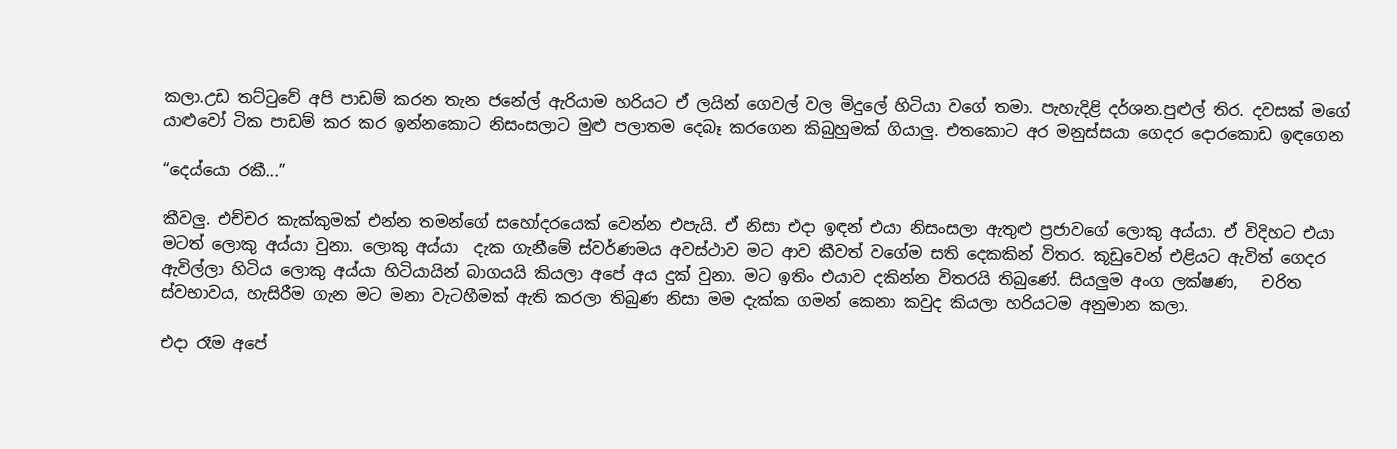කලා.උඩ තට්ටුවේ අපි පාඩම් කරන තැන ජනේල් ඇරියාම හරියට ඒ ලයින් ගෙවල් වල මිදුලේ හිටියා වගේ තමා. පැහැදිළි දර්ශන.පුළුල් තිර. දවසක් මගේ යාළුවෝ ටික පාඩම් කර කර ඉන්නකොට නිසංසලාට මුළු පලාතම දෙබෑ කරගෙන කිබුහුමක් ගියාලු. එතකොට අර මනුස්සයා ගෙදර දොරකොඩ ඉඳගෙන

“දෙය්යො රකී...”

කීවලු. එච්චර කැක්කුමක් එන්න තමන්ගේ සහෝදරයෙක් වෙන්න එපැයි. ඒ නිසා එදා ඉඳන් එයා නිසංසලා ඇතුළු ප්‍රජාවගේ ලොකු අය්යා. ඒ විදිහට එයා මටත් ලොකු අය්යා වුනා. ලොකු අය්යා  දැක ගැනීමේ ස්වර්ණමය අවස්ථාව මට ආව කීවත් වගේම සති දෙකකින් විතර. කූඩුවෙන් එළියට ඇවිත් ගෙදර ඇවිල්ලා හිටිය ලොකු අය්යා හිටියායින් බාගයයි කියලා අපේ අය දුක් වුනා. මට ඉතිං එයාව දකින්න විතරයි තිබුණේ. සියලුම අංග ලක්ෂණ,   චරිත ස්වභාවය, හැසිරීම ගැන මට මනා වැටහීමක් ඇති කරලා තිබුණ නිසා මම දැක්ක ගමන් කෙනා කවුද කියලා හරියටම අනුමාන කලා.

එදා රෑම අපේ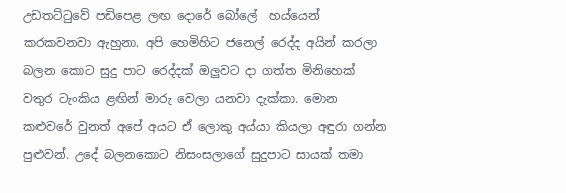උඩතට්ටුවේ පඩිපෙළ ලඟ දොරේ බෝලේ  හය්යෙන් කරකවනවා ඇහුනා. අපි හෙමිහිට ජනෙල් රෙද්ද අයින් කරලා බලන කොට සුදු පාට රෙද්දක් ඔලුවට දා ගත්ත මිනිහෙක් වතුර ටැංකිය ළඟින් මාරු වෙලා යනවා දැක්කා. මොන කළුවරේ වුනත් අපේ අයට ‍ඒ ලොකු අය්යා කියලා අඳුරා ගන්න පුළුවන්. උදේ බලනකොට නිසංසලාගේ සුදුපාට සායක් තමා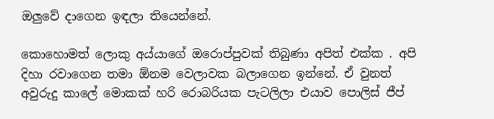ඔලුවේ දාගෙන ඉඳලා තියෙන්නේ.

කොහොමත් ලොකු අය්යාගේ ඔරොප්පුවක් තිබුණා අපිත් එක්ක . අපි දිහා රවාගෙන තමා ඕනම වෙලාවක බලාගෙන ඉන්නේ. ඒ වුනත් අවුරුදු කාලේ මොකක් හරි රොබරියක පැටලිලා එයාව පොලිස් ජීප්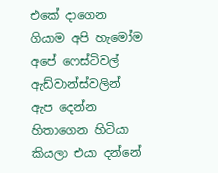එකේ දාගෙන ගියාම අපි හැමෝම අපේ ෆෙස්ටිවල් ඇඩ්වාන්ස්වලින් ඇප දෙන්න හිතාගෙන හිටියා කියලා එයා දන්නේ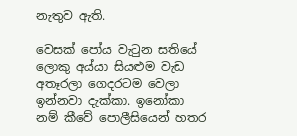නැතුව ඇති.

වෙසක් පෝය වැටුන සතියේ ලොකු අය්යා සියළුම වැඩ අතෑරලා ගෙදරටම වෙලා ඉන්නවා දැක්කා. ඉනෝකා නම් කීවේ පොලීසියෙන් හතර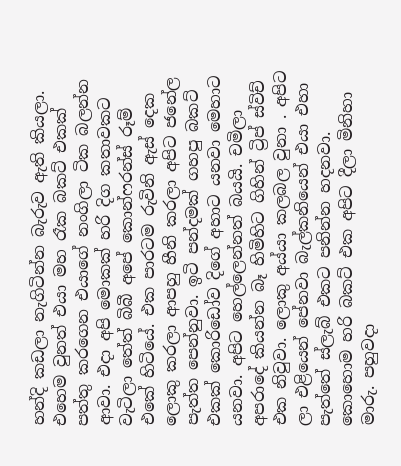හන්දි කඩලා නැගිටින්න බැරුව ඇති කියලා. එහෙම වුනත් එයා මහ රෑක බකට් එකක් පත්තු කරගෙන එයාගේ නංගිලා ටික බලන්න ආවා. එදා අපි මොකක් හරි දිග කතාවකට වැටිලා තේත් බිබී අපේ කොන්ෆරන්ස් රූම් එකේ හිටියේ. එක පාරටම රුවිනි ‍ඇස් දෙක ලොකු කරලා ආපහු හීනි කරලා අපිට ජනේල පැත්ත පෙන්නුවා. ඉ‍ටි පන්දමක් ගහපු බකට් එකක් කොරිඩෝව දිගේ අහාට යනවා මෙහාට යනවා. අපිට හෙල්ලෙන්නත් බයයි. චමිලා  අපරාදේ කියන්න බෑ හිමිහිට ගිහින් ට්‍රිප් ස්විච් එක නිවුවා. ලොකු අය්යා කලබල වුනා . අපිට ලා එළියෙන් පේනවා බැල්කනියෙන් එයා එහා පැත්තේ ස්ලැබ් එකට පනින්න හදනවා. කොහොම හරි බකට් එක අපිට දීලා මිනිහා මාරු. පහුවදා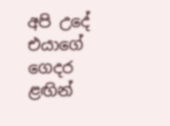අපි උදේ  එයාගේ ගෙදර ළඟින්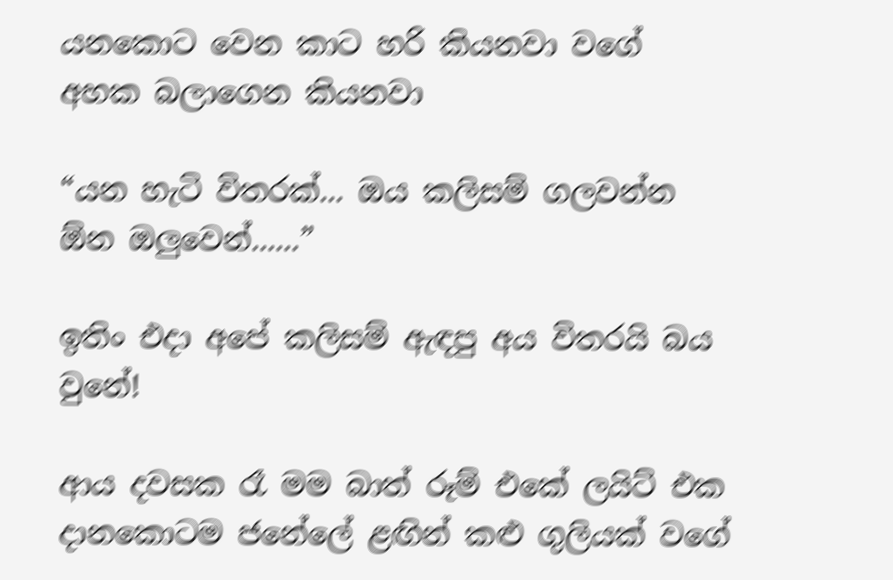යනකොට වෙන කාට හරි කියනවා වගේ අහක බලාගෙන කියනවා

“යන හැටි විතරක්... ඔය කලිසම් ගලවන්න ඕන ඔලුවෙන්......”

ඉතිං එදා අපේ කලිසම් ඇඳපු අය විතරයි බය වුනේ!

ආය දවසක රෑ මම බාත් රූම් එකේ ලයිට් එක දානකොටම ජනේලේ ළඟින් කළු ගුලියක් වගේ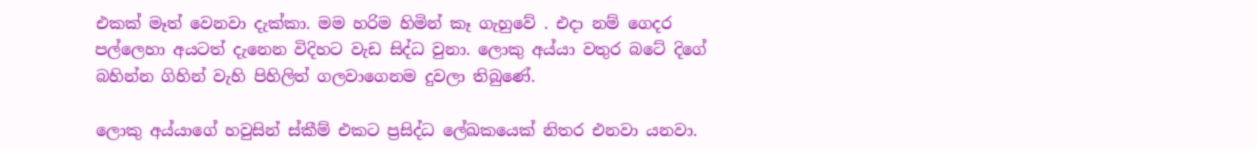එකක් මෑත් වෙනවා දැක්කා. මම හරිම හිමින් කෑ ගැහුවේ . එදා නම් ගෙදර පල්ලෙහා අයටත් දැනෙන විදිහට වැඩ සිද්ධ වුනා. ලොකු අය්යා වතුර බටේ දිගේ බහින්න ගිහින් වැහි පිහිලිත් ගලවාගෙනම දුවලා ති‍බුණේ.

ලොකු අය්යාගේ හවුසින් ස්කීම් එකට ප්‍රසිද්ධ ලේඛකයෙක් නිතර එනවා යනවා.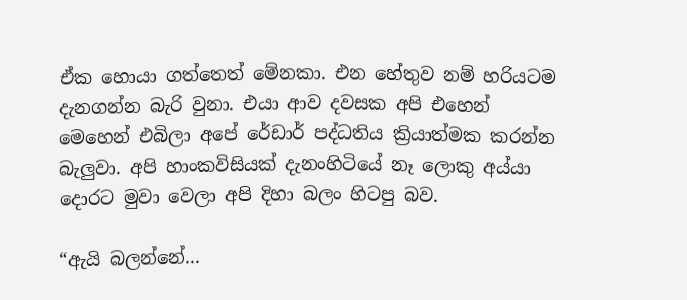ඒක හොයා ගත්තෙත් මේනකා. එන හේතුව නම් හරියටම දැනගන්න බැරි වුනා. එයා ආව දවසක අපි එහෙන් මෙහෙන් එබිලා අපේ රේඩාර් පද්ධතිය ක්‍රියාත්මක කරන්න බැලුවා. අපි හාංකවිසියක් දැනංහිටියේ නෑ ලොකු ‍අය්යා දොරට මුවා වෙලා අපි දිහා බලං හිටපු බව.

“ඇයි බලන්නේ...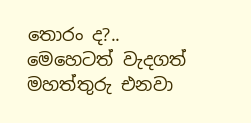තොරං ද?.. මෙහෙටත් වැදගත් මහත්තුරු එනවා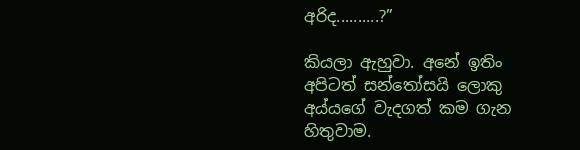අරිද..........?”

කියලා ඇහුවා. අනේ ඉතිං අපිටත් සන්තෝසයි ලොකු අය්යගේ වැදගත් කම ගැන හිතුවාම.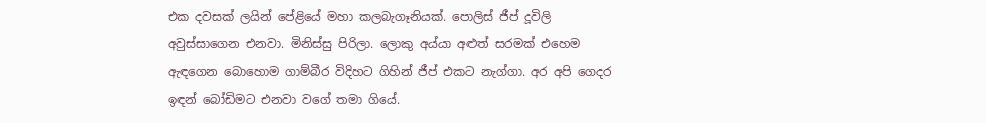එක දවසක් ලයින් පේළියේ මහා කලබැගෑනියක්. පොලිස් ජීප් දූවිලි අවුස්සාගෙන එනවා. මිනිස්සු පිරිලා. ලොකු අය්යා අළුත් සරමක් එහෙම ඇඳගෙන බොහොම ගාම්බීර විදිහට ගිහින් ජීප් එකට නැග්ගා. අර අපි ගෙදර ඉඳන් බෝඩිමට එනවා වගේ තමා ගියේ.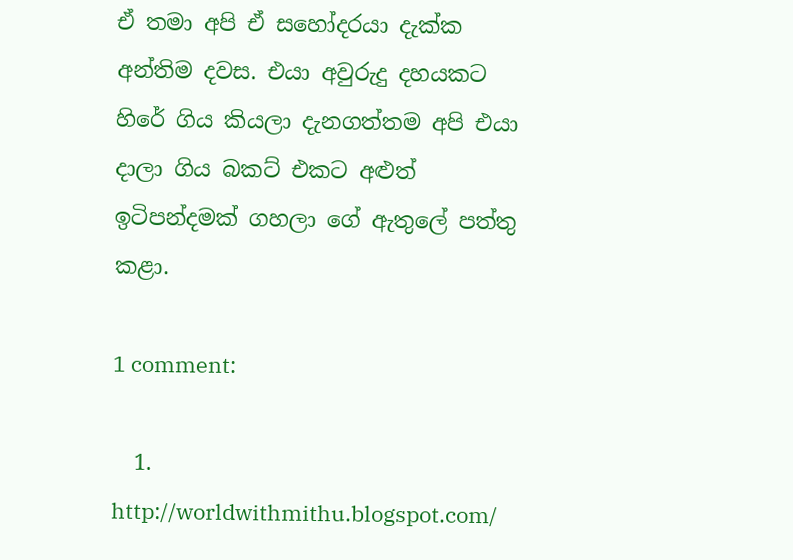ඒ තමා අපි ඒ සහෝදරයා දැක්ක අන්තිම දවස. එයා අවුරුදු දහයකට හිරේ ගිය කියලා දැනගත්තම අපි එයා දාලා ගිය බකට් එකට අළුත් ඉටිපන්දමක් ගහලා ගේ ඇතුලේ පත්තු කළා.

1 comment:

  1. http://worldwithmithu.blogspot.com/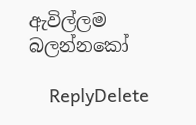ඇවිල්ලම බලන්නකෝ

    ReplyDelete